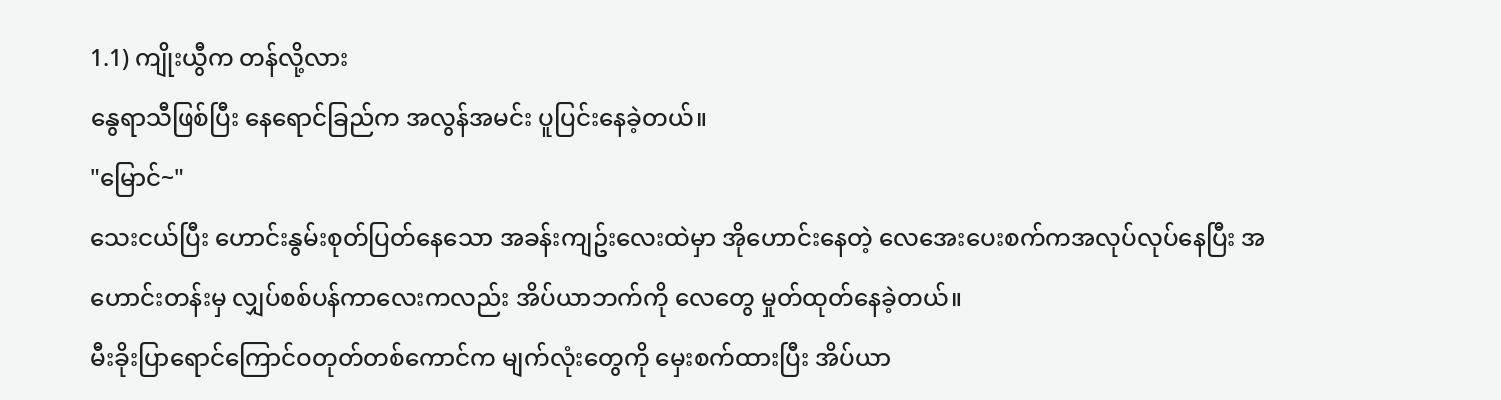1.1) ကျိုးယွီက တန်လို့လား
နွေရာသီဖြစ်ပြီး နေရောင်ခြည်က အလွန်အမင်း ပူပြင်းနေခဲ့တယ်။
"မြောင်~"
သေးငယ်ပြီး ဟောင်းနွမ်းစုတ်ပြတ်နေသော အခန်းကျဥ်းလေးထဲမှာ အိုဟောင်းနေတဲ့ လေအေးပေးစက်ကအလုပ်လုပ်နေပြီး အဟောင်းတန်းမှ လျှပ်စစ်ပန်ကာလေးကလည်း အိပ်ယာဘက်ကို လေတွေ မှုတ်ထုတ်နေခဲ့တယ်။
မီးခိုးပြာရောင်ကြောင်ဝတုတ်တစ်ကောင်က မျက်လုံးတွေကို မှေးစက်ထားပြီး အိပ်ယာ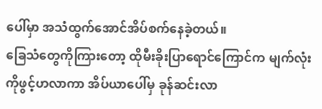ပေါ်မှာ အသံထွက်အောင်အိပ်စက်နေခဲ့တယ်။
ခြေသံတွေကိုကြားတော့ ထိုမီးခိုးပြာရောင်ကြောင်က မျက်လုံးကိုဖွင့်ဟလာကာ အိပ်ယာပေါ်မှ ခုန်ဆင်းလာ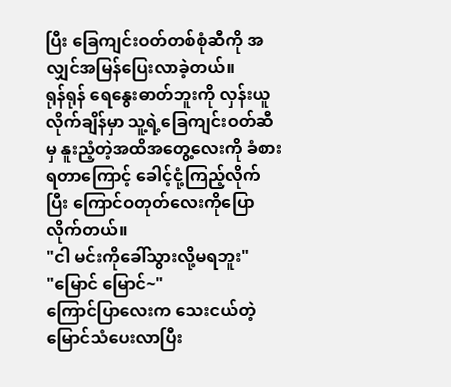ပြီး ခြေကျင်းဝတ်တစ်စုံဆီကို အလျှင်အမြန်ပြေးလာခဲ့တယ်။
ရုန်ရုန် ရေနွေးဓာတ်ဘူးကို လှန်းယူလိုက်ချိန်မှာ သူ့ရဲ့ခြေကျင်းဝတ်ဆီမှ နူးညံ့တဲ့အထိအတွေ့လေးကို ခံစားရတာကြောင့် ခေါင့်ငုံ့ကြည့်လိုက်ပြီး ကြောင်ဝတုတ်လေးကိုပြောလိုက်တယ်။
"ငါ မင်းကိုခေါ်သွားလို့မရဘူး"
"မြောင် မြောင်~"
ကြောင်ပြာလေးက သေးငယ်တဲ့မြောင်သံပေးလာပြီး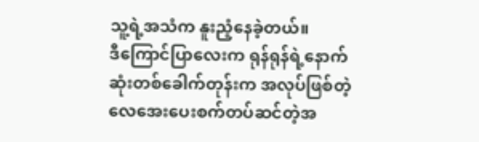သူ့ရဲ့အသံက နူးညံ့နေခဲ့တယ်။
ဒီကြောင်ပြာလေးက ရုန်ရုန်ရဲ့နောက်ဆုံးတစ်ခေါက်တုန်းက အလုပ်ဖြစ်တဲ့ လေအေးပေးစက်တပ်ဆင်တဲ့အ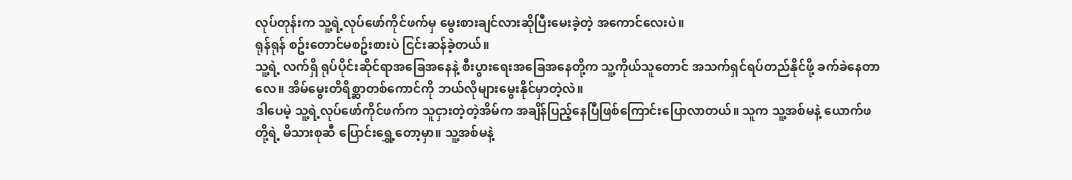လုပ်တုန်းက သူ့ရဲ့လုပ်ဖော်ကိုင်ဖက်မှ မွေးစားချင်လားဆိုပြီးမေးခဲ့တဲ့ အကောင်လေးပဲ။
ရုန်ရုန် စဥ်းတောင်မစဥ်းစားပဲ ငြင်းဆန်ခဲ့တယ်။
သူ့ရဲ့ လက်ရှိ ရုပ်ပိုင်းဆိုင်ရာအခြေအနေနဲ့ စီးပွားရေးအခြေအနေတို့က သူ့ကိုယ်သူတောင် အသက်ရှင်ရပ်တည်နိုင်ဖို့ ခက်ခဲနေတာလေ။ အိမ်မွေးတိရိစ္ဆာတစ်ကောင်ကို ဘယ်လိုများမွေးနိုင်မှာတဲ့လဲ။
ဒါပေမဲ့ သူ့ရဲ့လုပ်ဖော်ကိုင်ဖက်က သူငှားတဲ့တဲ့အိမ်က အချိန်ပြည့်နေပြီဖြစ်ကြောင်းပြောလာတယ်။ သူက သူ့အစ်မနဲ့ ယောက်ဖတို့ရဲ့ မိသားစုဆီ ပြောင်းရွှေ့တော့မှာ။ သူ့အစ်မနဲ့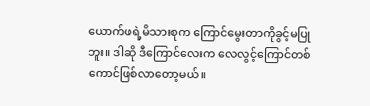ယောက်ဖရဲ့မိသားစုက ကြောင်မွေးတာကိုခွင့်မပြုဘူး။ ဒါဆို ဒီကြောင်လေးက လေလွင့်ကြောင်တစ်ကောင်ဖြစ်လာတော့မယ်။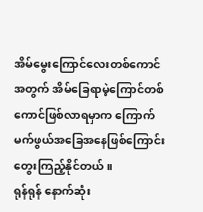အိမ်မွေးကြောင်လေးတစ်ကောင်အတွက် အိမ်ခြေရာမဲ့ကြောင်တစ်ကောင်ဖြစ်လာရမှာက ကြောက်မက်ဖွယ်အခြေအနေဖြစ်ကြောင်း တွေးကြည့်နိုင်တယ်။
ရုန်ရုန် နောက်ဆုံး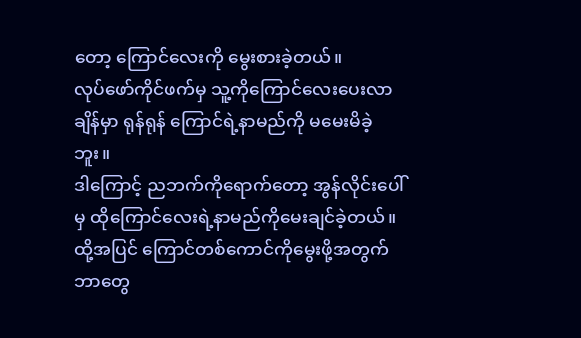တော့ ကြောင်လေးကို မွေးစားခဲ့တယ်။
လုပ်ဖော်ကိုင်ဖက်မှ သူ့ကိုကြောင်လေးပေးလာချိန်မှာ ရုန်ရုန် ကြောင်ရဲ့နာမည်ကို မမေးမိခဲ့ဘူး။
ဒါကြောင့် ညဘက်ကိုရောက်တော့ အွန်လိုင်းပေါ်မှ ထိုကြောင်လေးရဲ့နာမည်ကိုမေးချင်ခဲ့တယ်။ ထို့အပြင် ကြောင်တစ်ကောင်ကိုမွေးဖို့အတွက် ဘာတွေ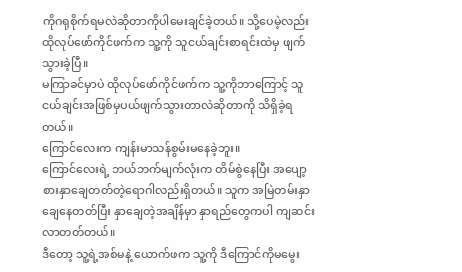ကိုဂရုစိုက်ရမလဲဆိုတာကိုပါမေးချင်ခဲ့တယ်။ သို့ပေမဲ့လည်း ထိုလုပ်ဖော်ကိုင်ဖက်က သူ့ကို သူငယ်ချင်းစာရင်းထဲမှ ဖျက်သွားခဲ့ပြီ။
မကြာခင်မှာပဲ ထိုလုပ်ဖော်ကိုင်ဖက်က သူ့ကိုဘာကြောင့် သူငယ်ချင်းအဖြစ်မှပယ်ဖျက်သွားတာလဲဆိုတာကို သိရှိခဲ့ရတယ်။
ကြောင်လေးက ကျန်းမာသန်စွမ်းမနေခဲ့ဘူး။
ကြောင်လေးရဲ့ ဘယ်ဘက်မျက်လုံးက တိမ်စွဲနေပြီး အပျော့စားနှာချေတတ်တဲ့ရောဂါလည်းရှိတယ်။ သူက အမြဲတမ်းနှာချေနေတတ်ပြီး နှာချေတဲ့အချိန်မှာ နှာရည်တွေကပါ ကျဆင်းလာတတ်တယ်။
ဒီတော့ သူ့ရဲ့အစ်မနဲ့ ယောက်ဖက သူ့ကို ဒီကြောင်ကိုမမွေး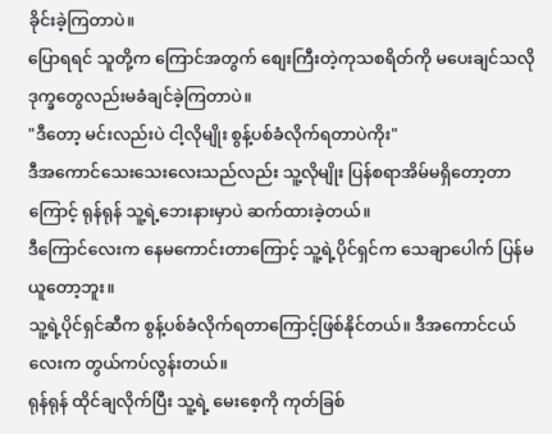ခိုင်းခဲ့ကြတာပဲ။
ပြောရရင် သူတို့က ကြောင်အတွက် စျေးကြီးတဲ့ကုသစရိတ်ကို မပေးချင်သလို ဒုက္ခတွေလည်းမခံချင်ခဲ့ကြတာပဲ။
"ဒီတော့ မင်းလည်းပဲ ငါ့လိုမျိုး စွန့်ပစ်ခံလိုက်ရတာပဲကိုး"
ဒီအကောင်သေးသေးလေးသည်လည်း သူ့လိုမျိုး ပြန်စရာအိမ်မရှိတော့တာကြောင့် ရုန်ရုန် သူ့ရဲ့ဘေးနားမှာပဲ ဆက်ထားခဲ့တယ်။
ဒီကြောင်လေးက နေမကောင်းတာကြောင့် သူ့ရဲ့ပိုင်ရှင်က သေချာပေါက် ပြန်မယူတော့ဘူး။
သူ့ရဲ့ပိုင်ရှင်ဆီက စွန့်ပစ်ခံလိုက်ရတာကြောင့်ဖြစ်နိုင်တယ်။ ဒီအကောင်ငယ်လေးက တွယ်ကပ်လွန်းတယ်။
ရုန်ရုန် ထိုင်ချလိုက်ပြီး သူ့ရဲ့ မေးစေ့ကို ကုတ်ခြစ်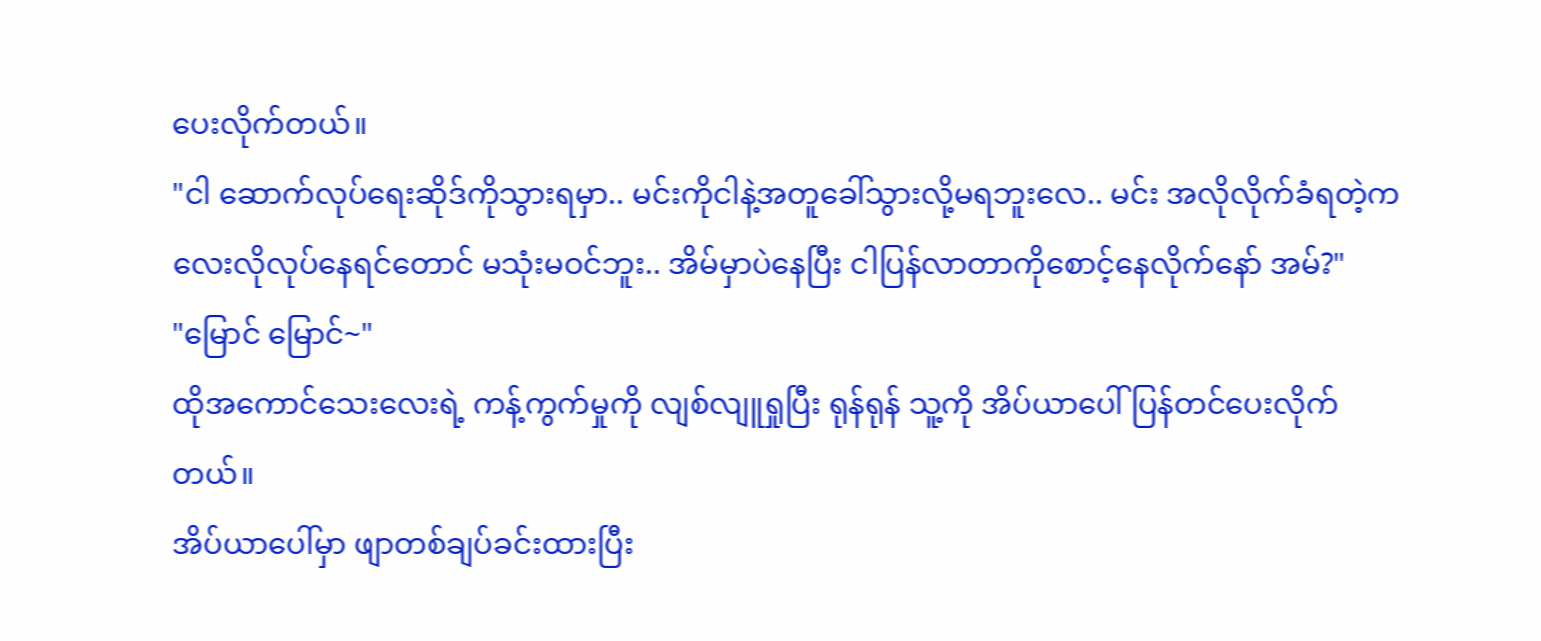ပေးလိုက်တယ်။
"ငါ ဆောက်လုပ်ရေးဆိုဒ်ကိုသွားရမှာ.. မင်းကိုငါနဲ့အတူခေါ်သွားလို့မရဘူးလေ.. မင်း အလိုလိုက်ခံရတဲ့ကလေးလိုလုပ်နေရင်တောင် မသုံးမဝင်ဘူး.. အိမ်မှာပဲနေပြီး ငါပြန်လာတာကိုစောင့်နေလိုက်နော် အမ်?"
"မြောင် မြောင်~"
ထိုအကောင်သေးလေးရဲ့ ကန့်ကွက်မှုကို လျစ်လျူရှုပြီး ရုန်ရုန် သူ့ကို အိပ်ယာပေါ်ပြန်တင်ပေးလိုက်တယ်။
အိပ်ယာပေါ်မှာ ဖျာတစ်ချပ်ခင်းထားပြီး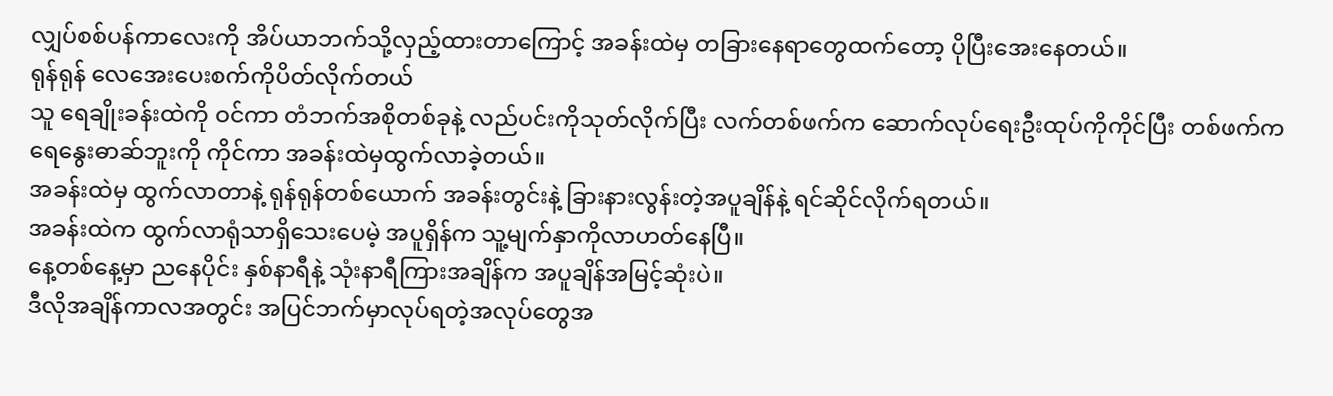လျှပ်စစ်ပန်ကာလေးကို အိပ်ယာဘက်သို့လှည့်ထားတာကြောင့် အခန်းထဲမှ တခြားနေရာတွေထက်တော့ ပိုပြီးအေးနေတယ်။
ရုန်ရုန် လေအေးပေးစက်ကိုပိတ်လိုက်တယ်
သူ ရေချိုးခန်းထဲကို ဝင်ကာ တံဘက်အစိုတစ်ခုနဲ့ လည်ပင်းကိုသုတ်လိုက်ပြီး လက်တစ်ဖက်က ဆောက်လုပ်ရေးဦးထုပ်ကိုကိုင်ပြီး တစ်ဖက်က ရေနွေးဓာဆ်ဘူးကို ကိုင်ကာ အခန်းထဲမှထွက်လာခဲ့တယ်။
အခန်းထဲမှ ထွက်လာတာနဲ့ ရုန်ရုန်တစ်ယောက် အခန်းတွင်းနဲ့ ခြားနားလွန်းတဲ့အပူချိန်နဲ့ ရင်ဆိုင်လိုက်ရတယ်။
အခန်းထဲက ထွက်လာရုံသာရှိသေးပေမဲ့ အပူရှိန်က သူ့မျက်နှာကိုလာဟတ်နေပြီ။
နေ့တစ်နေ့မှာ ညနေပိုင်း နှစ်နာရီနဲ့ သုံးနာရီကြားအချိန်က အပူချိန်အမြင့်ဆုံးပဲ။
ဒီလိုအချိန်ကာလအတွင်း အပြင်ဘက်မှာလုပ်ရတဲ့အလုပ်တွေအ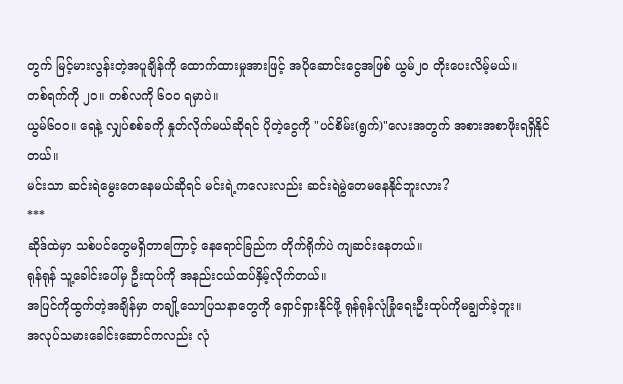တွက် မြင့်မားလွန်းတဲ့အပူချိန်ကို ထောက်ထားမှုအားဖြင့် အပိုဆောင်းငွေအဖြစ် ယွမ်၂၀ တိုးပေးလိမ့်မယ်။
တစ်ရက်ကို ၂၀။ တစ်လကို ၆၀၀ ရမှာပဲ။
ယွမ်၆၀၀။ ရေနဲ့ လျှပ်စစ်ခကို နှုတ်လိုက်မယ်ဆိုရင် ပိုတဲ့ငွေကို "ပင်စိမ်း(ရွက်)"လေးအတွက် အစားအစာဖိုးရရှိနိုင်တယ်။
မင်းသာ ဆင်းရဲမွေးတေနေမယ်ဆိုရင် မင်းရဲ့ကလေးလည်း ဆင်းရဲမွဲတေမနေနိုင်ဘူးလား?
***
ဆိုဒ်ထဲမှာ သစ်ပင်တွေမရှိတာကြောင့် နေရောင်ခြည်က တိုက်ရိုက်ပဲ ကျဆင်းနေတယ်။
ရုန်ရုန် သူ့ခေါင်းပေါ်မှ ဦးထုပ်ကို အနည်းငယ်ထပ်နှိမ့်လိုက်တယ်။
အပြင်ကိုထွက်တဲ့အချိန်မှာ တချို့သောပြသနာတွေကို ရှောင်ရှားနိုင်ဖို့ ရုန်ရုန်လုံခြုံရေးဦးထုပ်ကိုမချွတ်ခဲ့ဘူး။
အလုပ်သမားခေါင်းဆောင်ကလည်း လုံ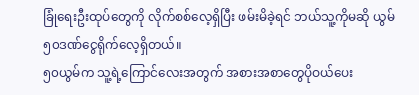ခြုံရေးဦးထုပ်တွေကို လိုက်စစ်လေ့ရှိပြီး ဖမ်းမိခဲ့ရင် ဘယ်သူ့ကိုမဆို ယွမ်၅၀ဒဏ်ငွေရိုက်လေ့ရှိတယ်။
၅၀ယွမ်က သူ့ရဲ့ကြောင်လေးအတွက် အစားအစာတွေပိုဝယ်ပေး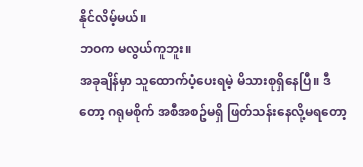နိုင်လိမ့်မယ်။
ဘဝက မလွယ်ကူဘူး။
အခုချိန်မှာ သူထောက်ပံ့ပေးရမဲ့ မိသားစုရှိနေပြီ။ ဒီတော့ ဂရုမစိုက် အစီအစဥ်မရှိ ဖြတ်သန်းနေလို့မရတော့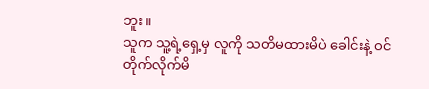ဘူး။
သူက သူ့ရဲ့ရှေ့မှ လူကို သတိမထားမိပဲ ခေါင်းနဲ့ ဝင်တိုက်လိုက်မိ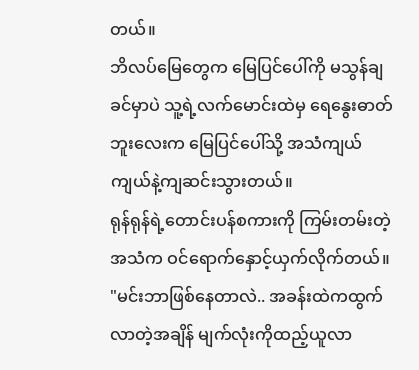တယ်။
ဘိလပ်မြေတွေက မြေပြင်ပေါ်ကို မသွန်ချခင်မှာပဲ သူ့ရဲ့လက်မောင်းထဲမှ ရေနွေးဓာတ်ဘူးလေးက မြေပြင်ပေါ်သို့ အသံကျယ်ကျယ်နဲ့ကျဆင်းသွားတယ်။
ရုန်ရုန်ရဲ့တောင်းပန်စကားကို ကြမ်းတမ်းတဲ့ အသံက ဝင်ရောက်နှောင့်ယှက်လိုက်တယ်။
"မင်းဘာဖြစ်နေတာလဲ.. အခန်းထဲကထွက်လာတဲ့အချိန် မျက်လုံးကိုထည့်ယူလာ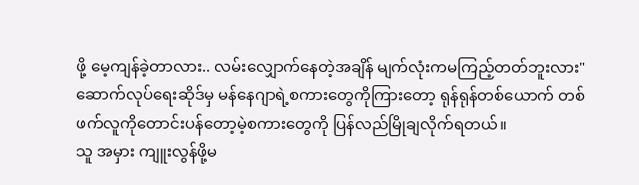ဖို့ မေ့ကျန်ခဲ့တာလား.. လမ်းလျှောက်နေတဲ့အချိန် မျက်လုံးကမကြည့်တတ်ဘူးလား"
ဆောက်လုပ်ရေးဆိုဒ်မှ မန်နေဂျာရဲ့စကားတွေကိုကြားတော့ ရုန်ရုန်တစ်ယောက် တစ်ဖက်လူကိုတောင်းပန်တော့မဲ့စကားတွေကို ပြန်လည်မြိုချလိုက်ရတယ်။
သူ အမှား ကျူးလွန်ဖို့မ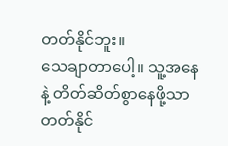တတ်နိုင်ဘူး။
သေချာတာပေါ့။ သူ့အနေနဲ့ တိတ်ဆိတ်စွာနေဖို့သာတတ်နိုင်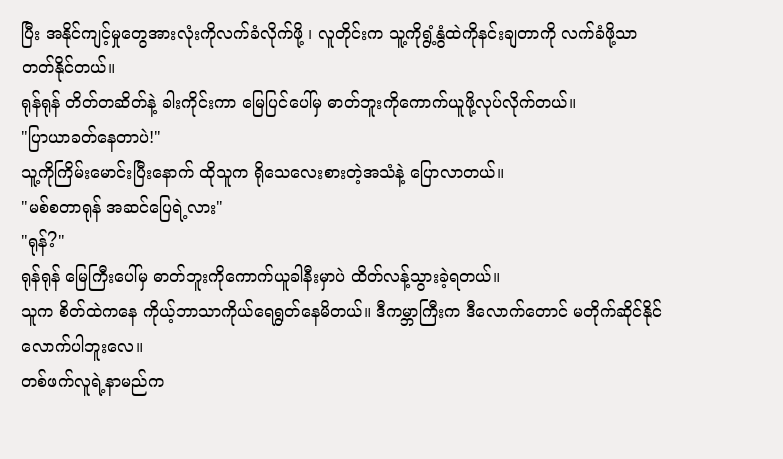ပြီး အနိုင်ကျင့်မှုတွေအားလုံးကိုလက်ခံလိုက်ဖို့ ၊ လူတိုင်းက သူ့ကိုရွံ့နွံထဲကိုနင်းချတာကို လက်ခံဖို့သာ တတ်နိုင်တယ်။
ရုန်ရုန် တိတ်တဆိတ်နဲ့ ခါးကိုင်းကာ မြေပြင်ပေါ်မှ ဓာတ်ဘူးကိုကောက်ယူဖို့လုပ်လိုက်တယ်။
"ပြာယာခတ်နေတာပဲ!"
သူ့ကိုကြိမ်းမောင်းပြီးနောက် ထိုသူက ရိုသေလေးစားတဲ့အသံနဲ့ ပြောလာတယ်။
"မစ်စတာရုန် အဆင်ပြေရဲ့လား"
"ရုန်?"
ရုန်ရုန် မြေကြီးပေါ်မှ ဓာတ်ဘူးကိုကောက်ယူခါနီးမှာပဲ ထိတ်လန့်သွားခဲ့ရတယ်။
သူက စိတ်ထဲကနေ ကိုယ့်ဘာသာကိုယ်ရေရွတ်နေမိတယ်။ ဒီကမ္ဘာကြီးက ဒီလောက်တောင် မတိုက်ဆိုင်နိုင်လောက်ပါဘူးလေ။
တစ်ဖက်လူရဲ့နာမည်က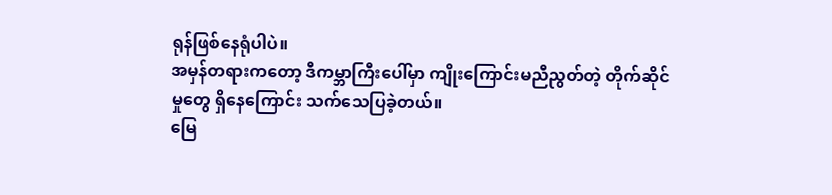ရုန်ဖြစ်နေရုံပါပဲ။
အမှန်တရားကတော့ ဒီကမ္ဘာကြီးပေါ်မှာ ကျိုးကြောင်းမညီညွတ်တဲ့ တိုက်ဆိုင်မှုတွေ ရှိနေကြောင်း သက်သေပြခဲ့တယ်။
မြေ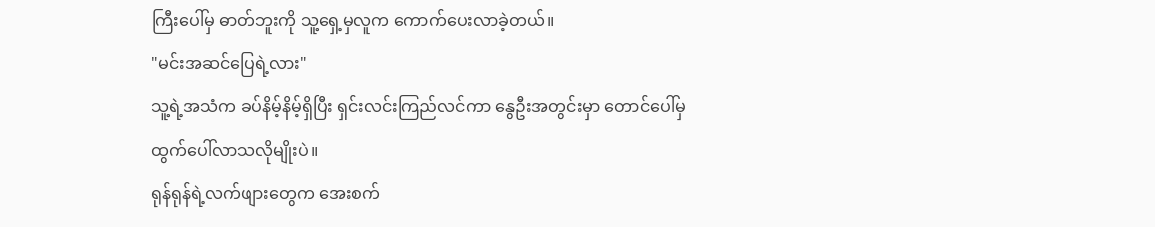ကြီးပေါ်မှ ဓာတ်ဘူးကို သူ့ရှေ့မှလူက ကောက်ပေးလာခဲ့တယ်။
"မင်းအဆင်ပြေရဲ့လား"
သူ့ရဲ့အသံက ခပ်နိမ့်နိမ့်ရှိပြီး ရှင်းလင်းကြည်လင်ကာ နွေဦးအတွင်းမှာ တောင်ပေါ်မှ ထွက်ပေါ်လာသလိုမျိုးပဲ။
ရုန်ရုန်ရဲ့လက်ဖျားတွေက အေးစက်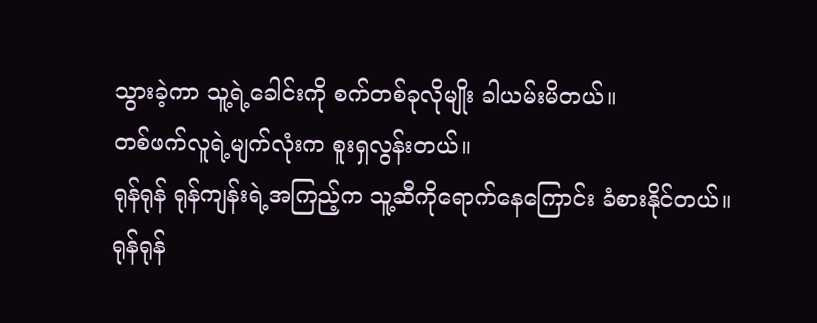သွားခဲ့ကာ သူ့ရဲ့ခေါင်းကို စက်တစ်ခုလိုမျိုး ခါယမ်းမိတယ်။
တစ်ဖက်လူရဲ့မျက်လုံးက စူးရှလွန်းတယ်။
ရုန်ရုန် ရုန်ကျန်းရဲ့အကြည့်က သူ့ဆီကိုရောက်နေကြောင်း ခံစားနိုင်တယ်။
ရုန်ရုန်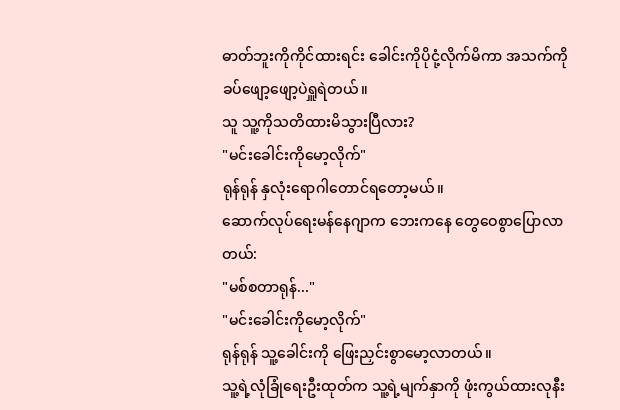ဓာတ်ဘူးကိုကိုင်ထားရင်း ခေါင်းကိုပိုငုံ့လိုက်မိကာ အသက်ကို ခပ်ဖျော့ဖျော့ပဲရှူရဲတယ်။
သူ သူ့ကိုသတိထားမိသွားပြီလား?
"မင်းခေါင်းကိုမော့လိုက်"
ရုန်ရုန် နှလုံးရောဂါတောင်ရတော့မယ်။
ဆောက်လုပ်ရေးမန်နေဂျာက ဘေးကနေ တွေဝေစွာပြောလာတယ်:
"မစ်စတာရုန်..."
"မင်းခေါင်းကိုမော့လိုက်"
ရုန်ရုန် သူ့ခေါင်းကို ဖြေးညှင်းစွာမော့လာတယ်။
သူ့ရဲ့လုံခြုံရေးဦးထုတ်က သူ့ရဲ့မျက်နှာကို ဖုံးကွယ်ထားလုနီး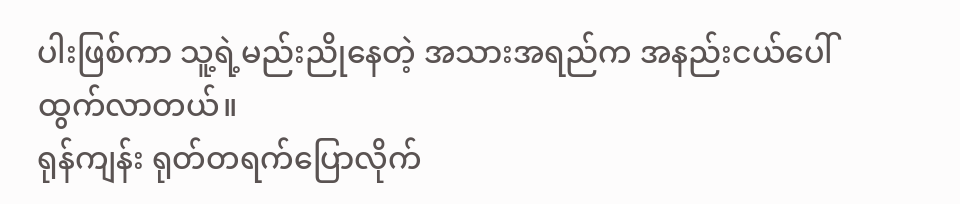ပါးဖြစ်ကာ သူ့ရဲ့မည်းညိုနေတဲ့ အသားအရည်က အနည်းငယ်ပေါ်ထွက်လာတယ်။
ရုန်ကျန်း ရုတ်တရက်ပြောလိုက်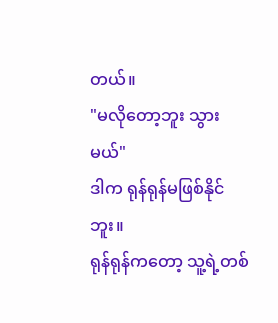တယ်။
"မလိုတော့ဘူး သွားမယ်"
ဒါက ရုန်ရုန်မဖြစ်နိုင်ဘူး။
ရုန်ရုန်ကတော့ သူ့ရဲ့တစ်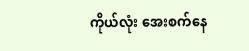ကိုယ်လုံး အေးစက်နေ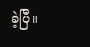ခဲ့ပြီ။